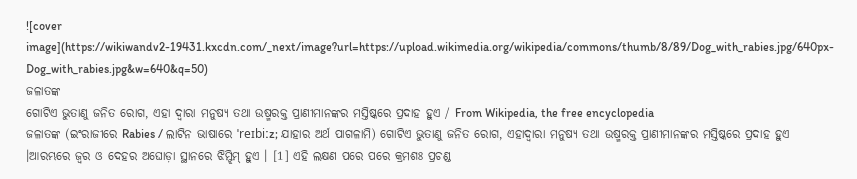![cover image](https://wikiwandv2-19431.kxcdn.com/_next/image?url=https://upload.wikimedia.org/wikipedia/commons/thumb/8/89/Dog_with_rabies.jpg/640px-Dog_with_rabies.jpg&w=640&q=50)
ଜଳାତଙ୍କ
ଗୋଟିଏ ଭୁତାଣୁ ଜନିତ ରୋଗ, ଏହା ଦ୍ଵାରା ମନୁଷ୍ୟ ତଥା ଉଷ୍ମରକ୍ତ ପ୍ରାଣୀମାନଙ୍କର ମସ୍ତିଷ୍କରେ ପ୍ରଦାହ ହୁଏ / From Wikipedia, the free encyclopedia
ଜଳାତଙ୍କ (ଇଂରାଜୀରେ Rabies / ଲାଟିନ ଭାଷାରେ ˈreɪbiːz; ଯାହାର ଅର୍ଥ ପାଗଳାମି) ଗୋଟିଏ ଭୁତାଣୁ ଜନିତ ରୋଗ, ଏହାଦ୍ୱାରା ମନୁଷ୍ୟ ତଥା ଉଷ୍ମରକ୍ତ ପ୍ରାଣୀମାନଙ୍କର ମସ୍ତିଷ୍କରେ ପ୍ରଦାହ ହୁଏ ।ଆରମ୍ଭରେ ଜ୍ୱର ଓ ଦେହର ଅଘୋଡ଼ା ସ୍ଥାନରେ ଝିମ୍ଝିମ୍ ହୁଏ । [1] ଏହି ଲକ୍ଷଣ ପରେ ପରେ କ୍ରମଶଃ ପ୍ରଚଣ୍ଡ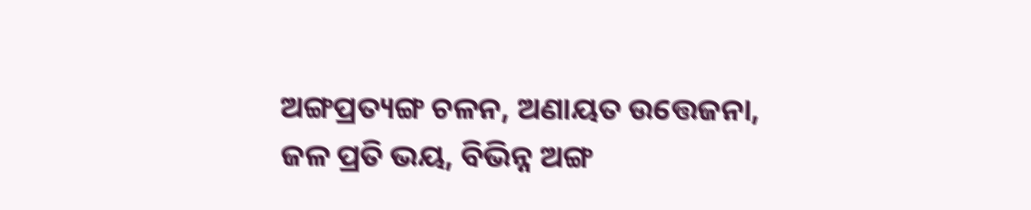ଅଙ୍ଗପ୍ରତ୍ୟଙ୍ଗ ଚଳନ, ଅଣାୟତ ଉତ୍ତେଜନା, ଜଳ ପ୍ରତି ଭୟ, ବିଭିନ୍ନ ଅଙ୍ଗ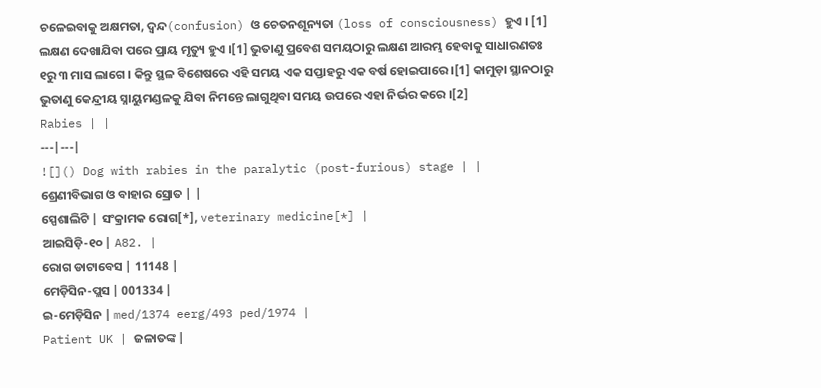ଚଳେଇବାକୁ ଅକ୍ଷମତା, ଦ୍ୱନ୍ଦ(confusion) ଓ ଚେତନଶୂନ୍ୟତା (loss of consciousness) ହୁଏ । [1] ଲକ୍ଷଣ ଦେଖାଯିବା ପରେ ପ୍ରାୟ ମୃତ୍ୟୁ ହୁଏ ।[1] ଭୁତାଣୁ ପ୍ରବେଶ ସମୟଠାରୁ ଲକ୍ଷଣ ଆରମ୍ଭ ହେବାକୁ ସାଧାରଣତଃ ୧ରୁ ୩ ମାସ ଲାଗେ । କିନ୍ତୁ ସ୍ଥଳ ବିଶେଷରେ ଏହି ସମୟ ଏକ ସପ୍ତାହରୁ ଏକ ବର୍ଷ ହୋଇପାରେ ।[1] କାମୁଡ଼ା ସ୍ଥାନଠାରୁ ଭୁତାଣୁ କେନ୍ଦ୍ରୀୟ ସ୍ନାୟୁମଣ୍ଡଳକୁ ଯିବା ନିମନ୍ତେ ଲାଗୁଥିବା ସମୟ ଉପରେ ଏହା ନିର୍ଭର କରେ ।[2]
Rabies | |
---|---|
![]() Dog with rabies in the paralytic (post-furious) stage | |
ଶ୍ରେଣୀବିଭାଗ ଓ ବାହାର ସ୍ରୋତ | |
ସ୍ପେଶାଲିଟି | ସଂକ୍ରାମକ ରୋଗ[*], veterinary medicine[*] |
ଆଇସିଡ଼ି-୧୦ | A82. |
ରୋଗ ଡାଟାବେସ | 11148 |
ମେଡ଼ିସିନ-ପ୍ଲସ | 001334 |
ଇ-ମେଡ଼ିସିନ | med/1374 eerg/493 ped/1974 |
Patient UK | ଜଳାତଙ୍କ |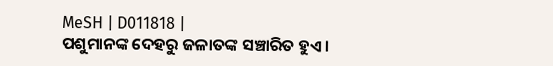MeSH | D011818 |
ପଶୁମାନଙ୍କ ଦେହରୁ ଜଳାତଙ୍କ ସଞ୍ଚାରିତ ହୁଏ ।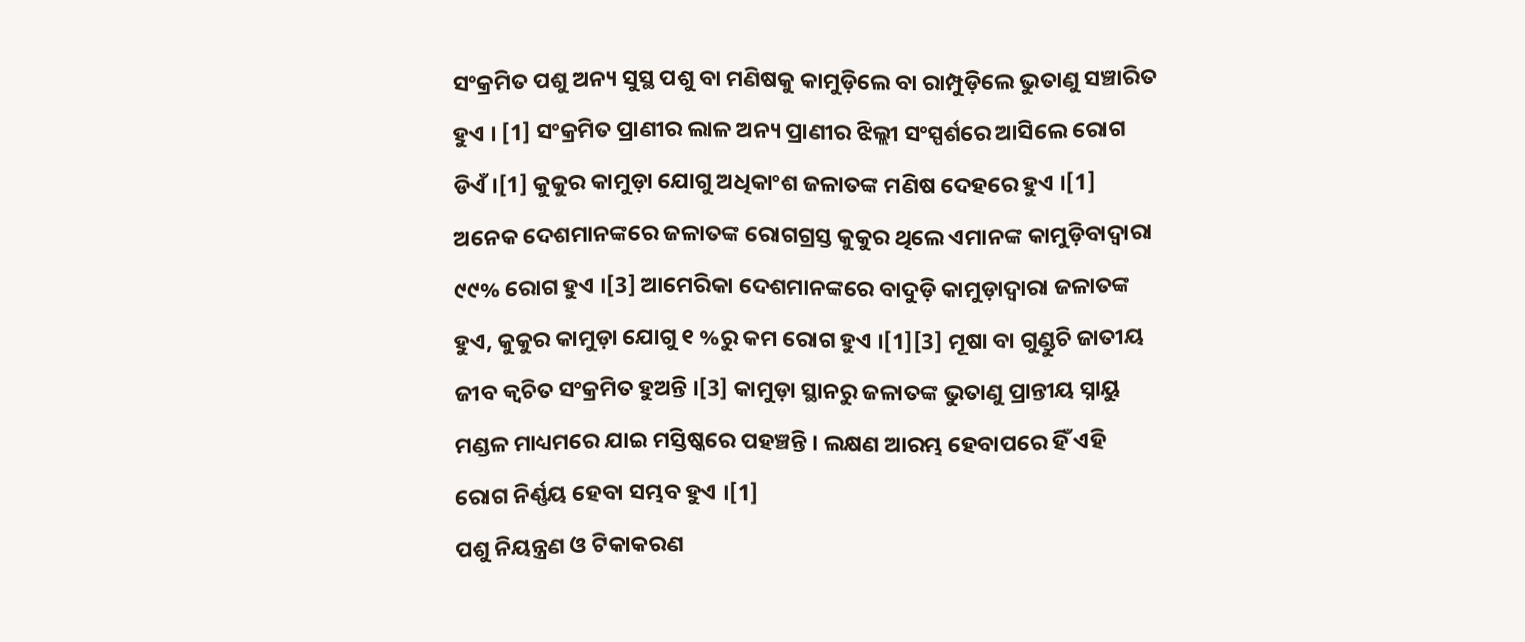ସଂକ୍ରମିତ ପଶୁ ଅନ୍ୟ ସୁସ୍ଥ ପଶୁ ବା ମଣିଷକୁ କାମୁଡ଼ିଲେ ବା ରାମ୍ପୁଡ଼ିଲେ ଭୁତାଣୁ ସଞ୍ଚାରିତ ହୁଏ । [1] ସଂକ୍ରମିତ ପ୍ରାଣୀର ଲାଳ ଅନ୍ୟ ପ୍ରାଣୀର ଝିଲ୍ଲୀ ସଂସ୍ପର୍ଶରେ ଆସିଲେ ରୋଗ ଡିଏଁ ।[1] କୁକୁର କାମୁଡ଼ା ଯୋଗୁ ଅଧିକାଂଶ ଜଳାତଙ୍କ ମଣିଷ ଦେହରେ ହୁଏ ।[1] ଅନେକ ଦେଶମାନଙ୍କରେ ଜଳାତଙ୍କ ରୋଗଗ୍ରସ୍ତ କୁକୁର ଥିଲେ ଏମାନଙ୍କ କାମୁଡ଼ିବାଦ୍ୱାରା ୯୯% ରୋଗ ହୁଏ ।[3] ଆମେରିକା ଦେଶମାନଙ୍କରେ ବାଦୁଡ଼ି କାମୁଡ଼ାଦ୍ୱାରା ଜଳାତଙ୍କ ହୁଏ, କୁକୁର କାମୁଡ଼ା ଯୋଗୁ ୧ %ରୁ କମ ରୋଗ ହୁଏ ।[1][3] ମୂଷା ବା ଗୁଣ୍ଡୁଚି ଜାତୀୟ ଜୀବ କ୍ୱଚିତ ସଂକ୍ରମିତ ହୁଅନ୍ତି ।[3] କାମୁଡ଼ା ସ୍ଥାନରୁ ଜଳାତଙ୍କ ଭୁତାଣୁ ପ୍ରାନ୍ତୀୟ ସ୍ନାୟୁ ମଣ୍ଡଳ ମାଧ୍ୟମରେ ଯାଇ ମସ୍ତିଷ୍କରେ ପହଞ୍ଚନ୍ତି । ଲକ୍ଷଣ ଆରମ୍ଭ ହେବାପରେ ହିଁ ଏହି ରୋଗ ନିର୍ଣ୍ଣୟ ହେବା ସମ୍ଭବ ହୁଏ ।[1]
ପଶୁ ନିୟନ୍ତ୍ରଣ ଓ ଟିକାକରଣ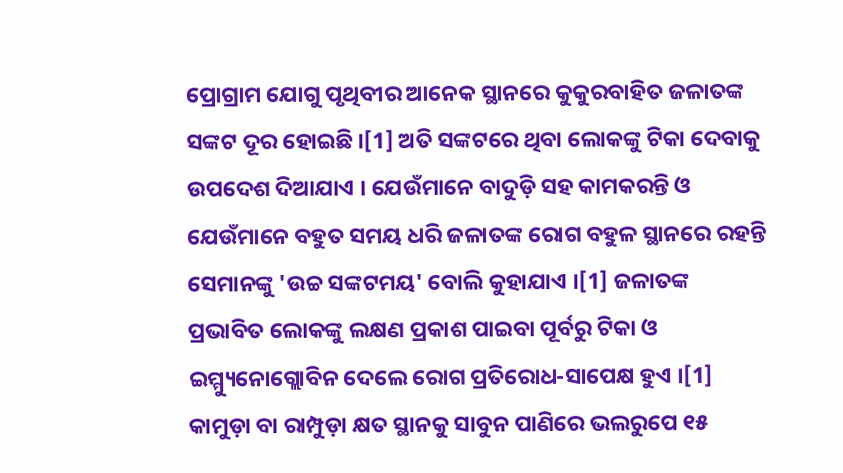ପ୍ରୋଗ୍ରାମ ଯୋଗୁ ପୃଥିବୀର ଆନେକ ସ୍ଥାନରେ କୁକୁରବାହିତ ଜଳାତଙ୍କ ସଙ୍କଟ ଦୂର ହୋଇଛି ।[1] ଅତି ସଙ୍କଟରେ ଥିବା ଲୋକଙ୍କୁ ଟିକା ଦେବାକୁ ଉପଦେଶ ଦିଆଯାଏ । ଯେଉଁମାନେ ବାଦୁଡ଼ି ସହ କାମକରନ୍ତି ଓ ଯେଉଁମାନେ ବହୁତ ସମୟ ଧରି ଜଳାତଙ୍କ ରୋଗ ବହୁଳ ସ୍ଥାନରେ ରହନ୍ତି ସେମାନଙ୍କୁ 'ଉଚ୍ଚ ସଙ୍କଟମୟ' ବୋଲି କୁହାଯାଏ ।[1] ଜଳାତଙ୍କ ପ୍ରଭାବିତ ଲୋକଙ୍କୁ ଲକ୍ଷଣ ପ୍ରକାଶ ପାଇବା ପୂର୍ବରୁ ଟିକା ଓ ଇମ୍ମ୍ୟୁନୋଗ୍ଲୋବିନ ଦେଲେ ରୋଗ ପ୍ରତିରୋଧ-ସାପେକ୍ଷ ହୁଏ ।[1] କାମୁଡ଼ା ବା ରାମ୍ପୁଡ଼ା କ୍ଷତ ସ୍ଥାନକୁ ସାବୁନ ପାଣିରେ ଭଲରୁପେ ୧୫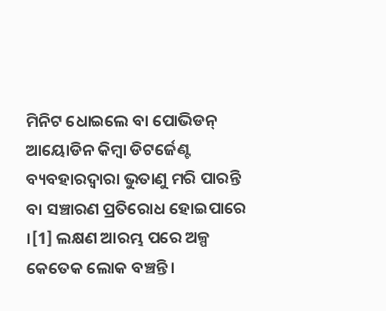ମିନିଟ ଧୋଇଲେ ବା ପୋଭିଡନ୍ ଆୟୋଡିନ କିମ୍ବା ଡିଟର୍ଜେଣ୍ଟ ବ୍ୟବହାରଦ୍ୱାରା ଭୁତାଣୁ ମରି ପାରନ୍ତି ବା ସଞ୍ଚାରଣ ପ୍ରତିରୋଧ ହୋଇପାରେ ।[1] ଲକ୍ଷଣ ଆରମ୍ଭ ପରେ ଅଳ୍ପ କେତେକ ଲୋକ ବଞ୍ଚନ୍ତି ।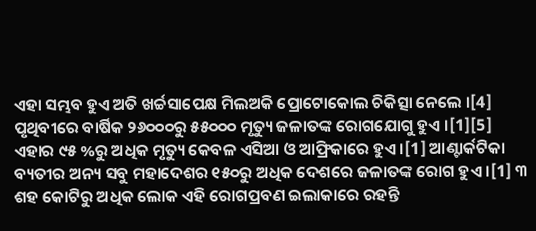ଏହା ସମ୍ଭବ ହୁଏ ଅତି ଖର୍ଚ୍ଚସାପେକ୍ଷ ମିଲଅକି ପ୍ରୋଟୋକୋଲ ଚିକିତ୍ସା ନେଲେ ।[4]
ପୃଥିବୀରେ ବାର୍ଷିକ ୨୬୦୦୦ରୁ ୫୫୦୦୦ ମୃତ୍ୟୁ ଜଳାତଙ୍କ ରୋଗଯୋଗୁ ହୁଏ ।[1][5] ଏହାର ୯୫ %ରୁ ଅଧିକ ମୃତ୍ୟୁ କେବଳ ଏସିଆ ଓ ଆଫ୍ରିକାରେ ହୁଏ ।[1] ଆଣ୍ଟାର୍କଟିକା ବ୍ୟତୀର ଅନ୍ୟ ସବୁ ମହାଦେଶର ୧୫୦ରୁ ଅଧିକ ଦେଶରେ ଜଳାତଙ୍କ ରୋଗ ହୁଏ ।[1] ୩ ଶହ କୋଟିରୁ ଅଧିକ ଲୋକ ଏହି ରୋଗପ୍ରବଣ ଇଲାକାରେ ରହନ୍ତି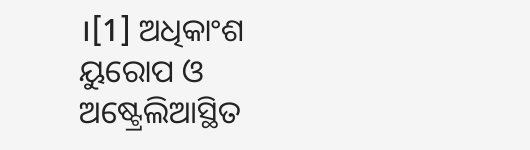।[1] ଅଧିକାଂଶ ୟୁରୋପ ଓ ଅଷ୍ଟ୍ରେଲିଆସ୍ଥିତ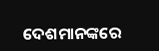ଦେଶମାନଙ୍କରେ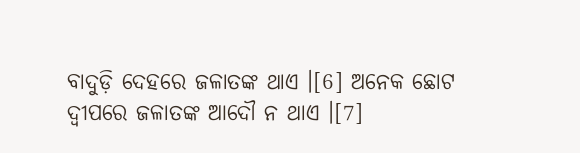ବାଦୁଡ଼ି ଦେହରେ ଜଳାତଙ୍କ ଥାଏ ।[6] ଅନେକ ଛୋଟ ଦ୍ୱୀପରେ ଜଳାତଙ୍କ ଆଦୌ ନ ଥାଏ ।[7]